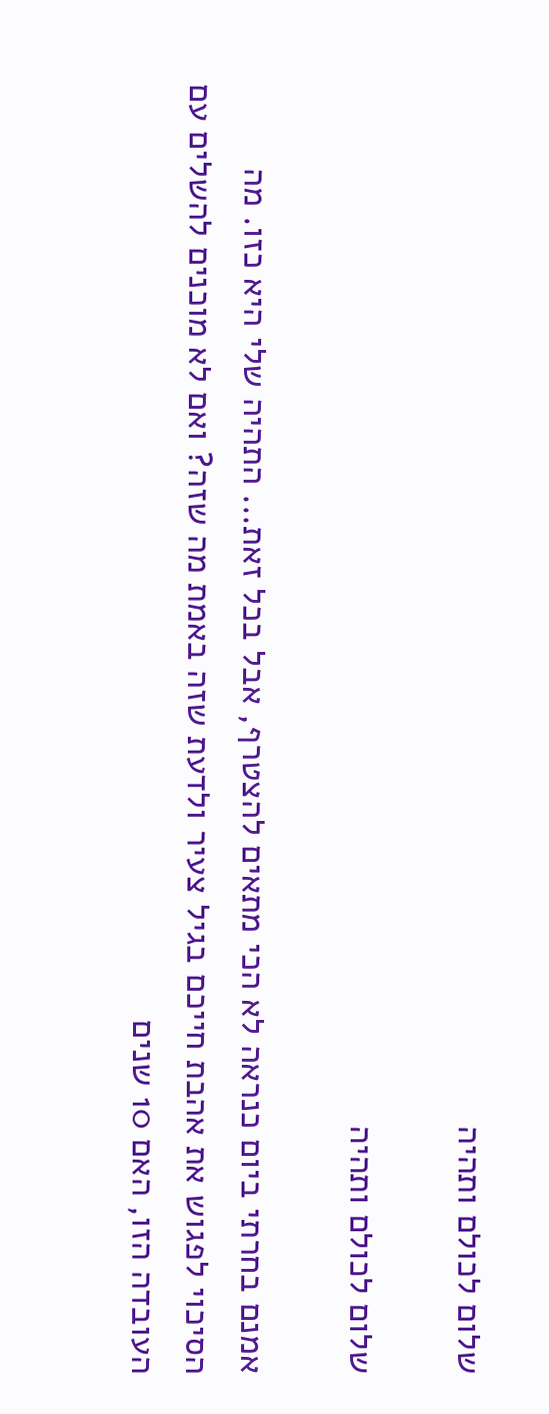שלום לכולם ותהיה

שלום לכולם ותהיה

אמנם בחרתי ביום כנראה לא הכי מתאים להצטרף, אבל בכל זאת... התהיה שלי היא כזו. מה הסיכוי לפגוש את אהבת חייכם בגיל צעיר ולדעת שזה באמת מה שזה? ואם לא מוכנים להשלים עם העובדה הזו, האם 10 שנים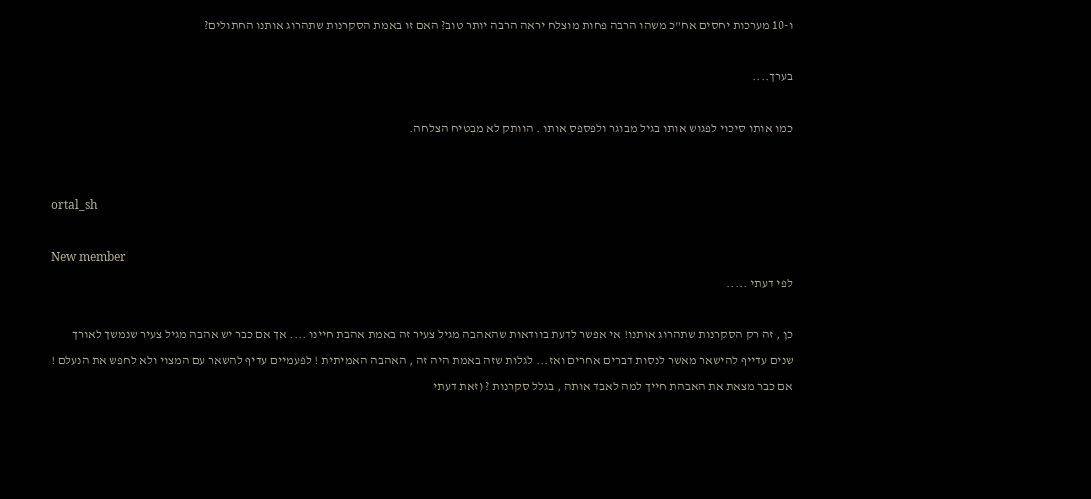ו-10 מערכות יחסים אח"כ משהו הרבה פחות מוצלח יראה הרבה יותר טוב? האם זו באמת הסקרנות שתהרוג אותנו החתולים?

בערך....

כמו אותו סיכוי לפגוש אותו בגיל מבוגר ולפספס אותו . הוותק לא מבטיח הצלחה.


ortal_sh

New member
לפי דעתי .....

כן , זה רק הסקרנות שתהרוג אותנו! אי אפשר לדעת בוודאות שהאהבה מגיל צעיר זה באמת אהבת חיינו .... אך אם כבר יש אהבה מגיל צעיר שנמשך לאורך שנים עדייף להישאר מאשר לנסות דברים אחרים ואז... לגלות שזה באמת היה זה , האהבה האמיתית ! לפעמיים עדיף להשאר עם המצוי ולא לחפש את הנעלם ! אם כבר מצאת את האבהת חייך למה לאבד אותה , בגלל סקרנות ? (זאת דעתי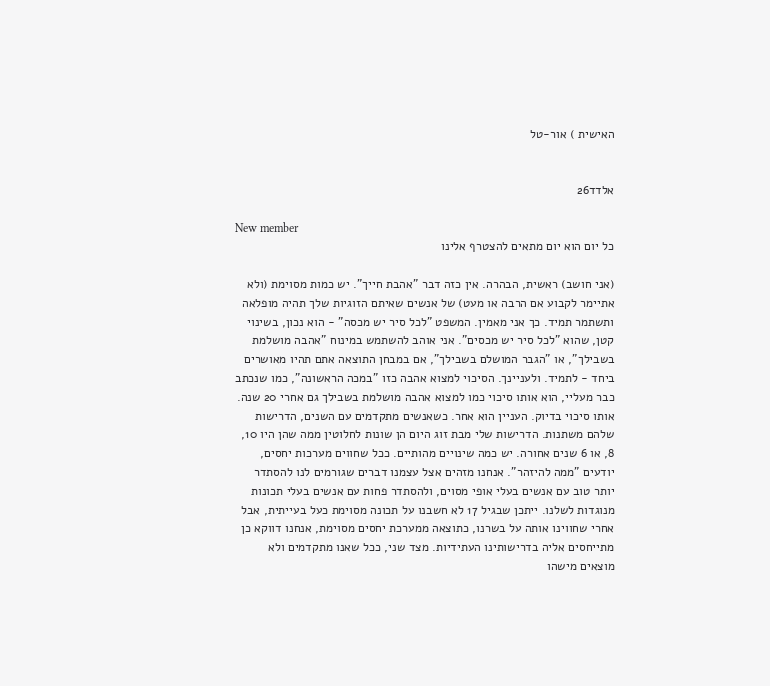האישית ) אור-טל


אלדד26

New member
כל יום הוא יום מתאים להצטרף אלינו

(אני חושב) ראשית, הבהרה. אין כזה דבר "אהבת חייך". יש כמות מסוימת (ולא אתיימר לקבוע אם הרבה או מעט) של אנשים שאיתם הזוגיות שלך תהיה מופלאה ותשתמר תמיד. כך אני מאמין. המשפט "לכל סיר יש מכסה" - הוא נכון, בשינוי קטן, שהוא "לכל סיר יש מכסים". אני אוהב להשתמש במינוח "אהבה מושלמת בשבילך", או "הגבר המושלם בשבילך", אם במבחן התוצאה אתם תהיו מאושרים ביחד - לתמיד. ולעניינך. הסיכוי למצוא אהבה כזו "במכה הראשונה", כמו שנכתב כבר מעליי, הוא אותו סיכוי כמו למצוא אהבה מושלמת בשבילך גם אחרי 20 שנה. אותו סיכוי בדיוק. העניין הוא אחר. כשאנשים מתקדמים עם השנים, הדרישות שלהם משתנות. הדרישות שלי מבת זוג היום הן שונות לחלוטין ממה שהן היו 10, 8, או 6 שנים אחורה. יש כמה שינויים מהותיים. ככל שחווים מערכות יחסים, יודעים "ממה להיזהר". אנחנו מזהים אצל עצמנו דברים שגורמים לנו להסתדר יותר טוב עם אנשים בעלי אופי מסוים, ולהסתדר פחות עם אנשים בעלי תכונות מנוגדות לשלנו. ייתכן שבגיל 17 לא חשבנו על תכונה מסוימת כעל בעייתית, אבל אחרי שחווינו אותה על בשרנו, כתוצאה ממערכת יחסים מסוימת, אנחנו דווקא כן מתייחסים אליה בדרישותינו העתידיות. מצד שני, ככל שאנו מתקדמים ולא מוצאים מישהו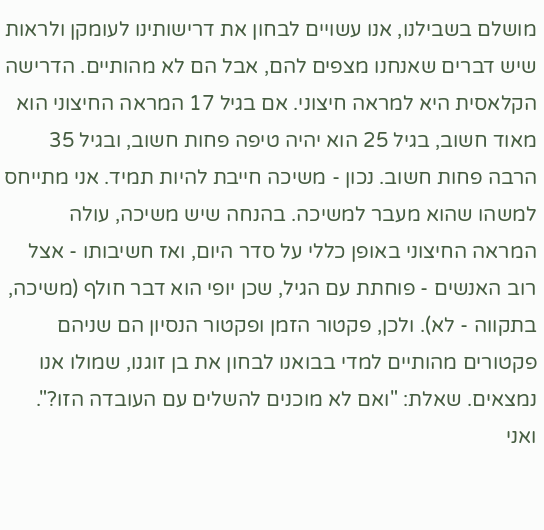מושלם בשבילנו, אנו עשויים לבחון את דרישותינו לעומקן ולראות שיש דברים שאנחנו מצפים להם, אבל הם לא מהותיים. הדרישה הקלאסית היא למראה חיצוני. אם בגיל 17 המראה החיצוני הוא מאוד חשוב, בגיל 25 הוא יהיה טיפה פחות חשוב, ובגיל 35 הרבה פחות חשוב. נכון - משיכה חייבת להיות תמיד. אני מתייחס למשהו שהוא מעבר למשיכה. בהנחה שיש משיכה, עולה המראה החיצוני באופן כללי על סדר היום, ואז חשיבותו - אצל רוב האנשים - פוחתת עם הגיל, שכן יופי הוא דבר חולף (משיכה, בתקווה - לא). ולכן, פקטור הזמן ופקטור הנסיון הם שניהם פקטורים מהותיים למדי בבואנו לבחון את בן זוגנו, שמולו אנו נמצאים. שאלת: "ואם לא מוכנים להשלים עם העובדה הזו?". ואני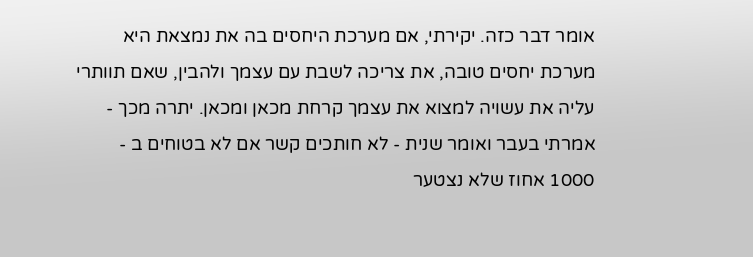אומר דבר כזה. יקירתי, אם מערכת היחסים בה את נמצאת היא מערכת יחסים טובה, את צריכה לשבת עם עצמך ולהבין, שאם תוותרי עליה את עשויה למצוא את עצמך קרחת מכאן ומכאן. יתרה מכך - אמרתי בעבר ואומר שנית - לא חותכים קשר אם לא בטוחים ב - 1000 אחוז שלא נצטער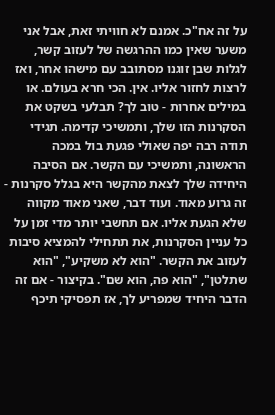על זה אח"כ. אמנם לא חוויתי זאת, אבל אני משער שאין כמו ההרגשה של לעזוב קשר, לגלות שבן זוגנו מסתובב עם מישהו אחר, ואז לרצות לחזור אליו. אין. הכי חרא בעולם. או במילים אחרות - טוב לך? תבלעי בשקט את הסקרנות הזו שלך, ותמשיכי קדימה. תגידי תודה רבה יפה שאולי פגעת בול במכה הראשונה, ותמשיכי עם הקשר. אם הסיבה היחידה שלך לצאת מהקשר היא בגלל סקרנות - זה גרוע מאוד. ועוד דבר, שאני מאוד מקווה שלא הגעת אליו. אם תחשבי יותר מדי זמן על כל עניין הסקרנות, את תתחילי להמציא סיבות לעזוב את הקשר. "הוא לא משקיע", "הוא שתלטן", "הוא פה, הוא שם". בקיצור - אם זה הדבר היחיד שמפריע לך, אז תפסיקי תיכף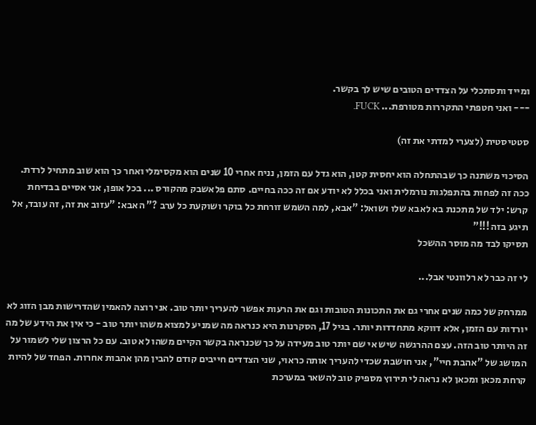ומייד ותסתכלי על הצדדים הטובים שיש לך בקשר.
--- ואני חטפתי התקררות מטורפת... FUCK.

סטטיסטית (לצערי למדתי את זה)

הסיכוי משתנה כך שבהתחלה הוא יחסית קטן, הוא גדל עם הזמן, נניח אחרי 10 שנים הוא מקסימלי ואחר כך הוא שוב מתחיל לרדת. ככה זה לפחות בהתפלגות נורמלית ואני בכלל לא יודע אם זה ככה בחיים. סתם פלאשבק מהקורס ... בכל אופן, אני אסיים בבדיחת קרש: ילד של מתכנת בא לאבא שלו ושואל: "אבא, למה השמש זורחת כל בוקר ושוקעת כל ערב ?" האבא: "עזוב את זה, זה עובד, אל תיגע בזה !!!"
תסיקו לבד מה מוסר ההשכל

לי זה כבר לא רלוונטי אבל...

ממרחק של כמה שנים אחרי גם את התכונות הטובות וגם את הרעות אפשר להעריך יותר טוב. אני רוצה להאמין שהדרישות מבן הזוג לא יורדות עם הזמן, אלא דווקא מתחדדות יותר. בגיל 17, הסקרנות היא כנראה מה שמניע למצוא משהו יותר טוב - כי אין את הידע של מה זה היותר טוב הזה. עצם ההרגשה שיש אי שם יותר טוב מעידה על כך שכנראה בקשר הקיים משהו לא טוב. עם כל הרצון שלי לשמור על המושג של "אהבת חיי", אני חושבת שכדי להעריך אותה כראוי, שני הצדדים חייבים קודם להבין מהן אהבות אחרות. הפחד של להיות קרחת מכאן ומכאן לא נראה לי תירוץ מספיק טוב להשאר במערכת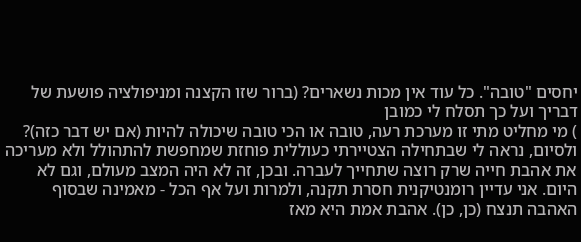יחסים "טובה". כל עוד אין מכות נשארים? (ברור שזו הקצנה ומניפולציה פושעת של דבריך ועל כך תסלח לי כמובן
) מי מחליט מתי זו מערכת רעה, טובה או הכי טובה שיכולה להיות (אם יש דבר כזה)? ולסיום, נראה לי שבתחילה הצטיירתי כעוללית פוחזת שמחפשת להתהולל ולא מעריכה את אהבת חייה שרק רוצה שתחייך לעברה. ובכן, זה לא היה המצב מעולם, וגם לא היום. אני עדיין רומנטיקנית חסרת תקנה, ולמרות ועל אף הכל - מאמינה שבסוף האהבה תנצח (כן, כן). אהבת אמת היא מאז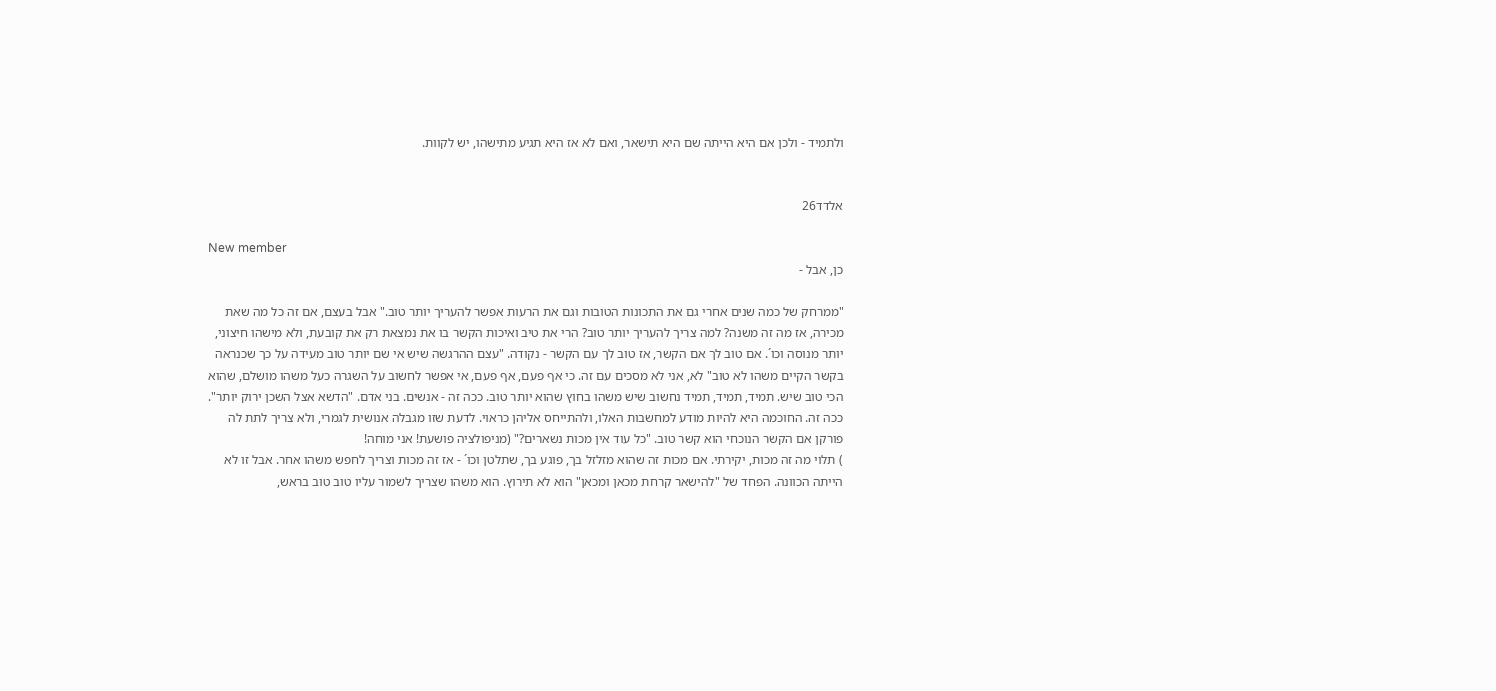ולתמיד - ולכן אם היא הייתה שם היא תישאר, ואם לא אז היא תגיע מתישהו, יש לקוות.


אלדד26

New member
כן, אבל -

"ממרחק של כמה שנים אחרי גם את התכונות הטובות וגם את הרעות אפשר להעריך יותר טוב." אבל בעצם, אם זה כל מה שאת מכירה, אז מה זה משנה? למה צריך להעריך יותר טוב? הרי את טיב ואיכות הקשר בו את נמצאת רק את קובעת, ולא מישהו חיצוני, יותר מנוסה וכו´. אם טוב לך אם הקשר, אז טוב לך עם הקשר - נקודה. "עצם ההרגשה שיש אי שם יותר טוב מעידה על כך שכנראה בקשר הקיים משהו לא טוב" לא, אני לא מסכים עם זה. כי אף פעם, אף פעם, אי אפשר לחשוב על השגרה כעל משהו מושלם, שהוא הכי טוב שיש. תמיד, תמיד, תמיד נחשוב שיש משהו בחוץ שהוא יותר טוב. ככה זה - אנשים. בני אדם. "הדשא אצל השכן ירוק יותר". ככה זה. החוכמה היא להיות מודע למחשבות האלו, ולהתייחס אליהן כראוי. לדעת שזו מגבלה אנושית לגמרי, ולא צריך לתת לה פורקן אם הקשר הנוכחי הוא קשר טוב. "כל עוד אין מכות נשארים?" (מניפולציה פושעת! אני מוחה!
) תלוי מה זה מכות, יקירתי. אם מכות זה שהוא מזלזל בך, פוגע בך, שתלטן וכו´ - אז זה מכות וצריך לחפש משהו אחר. אבל זו לא הייתה הכוונה. הפחד של "להישאר קרחת מכאן ומכאן" הוא לא תירוץ. הוא משהו שצריך לשמור עליו טוב טוב בראש,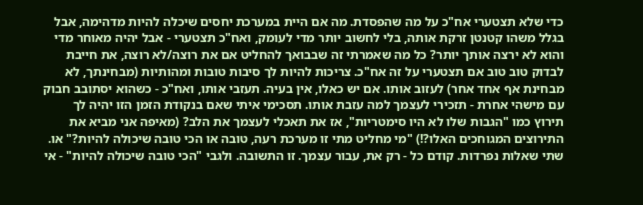כדי שלא תצטערי אח"כ על מה שהפסדת. מה אם היית במערכת יחסים שיכלה להיות מדהימה, אבל בגלל משהו קטנטן זרקת אותה, בלי לחשוב יותר מדי לעומק, ואח"כ תצטערי - אבל יהיה מאוחר מדי והוא לא ירצה אותך יותר? כל מה שאמרתי זה שבבואך להחליט אם את רוצה/לא רוצה, את חייבת לבדוק טוב טוב אם תצטערי על זה אח"כ. צריכות להיות לך סיבות טובות ומהותיות (מבחינתך, לא מבחינת אף אחד אחר) לעזוב אותו. אם יש כאלו, אין בעיה. תעזבי אותו, ואח"כ - כשהוא יסתובב חבוק עם מישהי אחרת - תזכירי לעצמך למה עזבת אותו. תסכימי איתי שאם בנקודת הזמן הזו יהיה לך תירוץ כמו "הגבות שלו לא היו סימטריות", אז את תאכלי לעצמך את הלב? (מאיפה אני מביא את התירוצים המגוחכים האלו?!) "מי מחליט מתי זו מערכת רעה, טובה או הכי טובה שיכולה להיות?" או. שתי שאלות נפרדות. קודם כל - רק את, עבור עצמך. זו התשובה. ולגבי "הכי טובה שיכולה להיות" - אי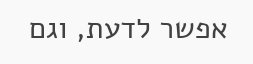אפשר לדעת, וגם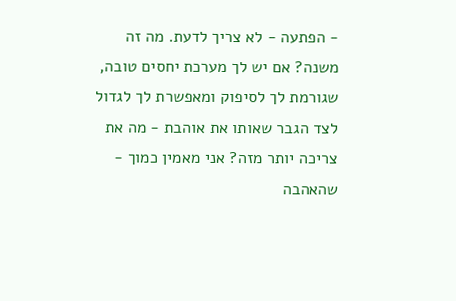- הפתעה - לא צריך לדעת. מה זה משנה? אם יש לך מערכת יחסים טובה, שגורמת לך לסיפוק ומאפשרת לך לגדול לצד הגבר שאותו את אוהבת - מה את צריכה יותר מזה? אני מאמין כמוך - שהאהבה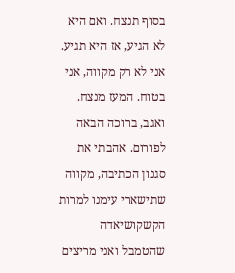בסוף תנצח. ואם היא לא הגיע, אז היא תגיע. אני לא רק מקווה, אני בטוח. המעז מנצח. ואגב, ברוכה הבאה לפורום. אהבתי את סגנון הכתיבה, מקווה שתישארי עימנו למרות הקשקושיאדה שהטמבל ואני מריצים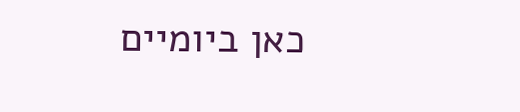כאן ביומיים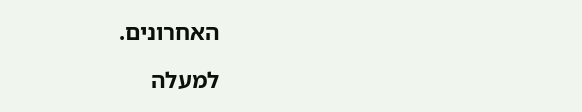האחרונים.

למעלה